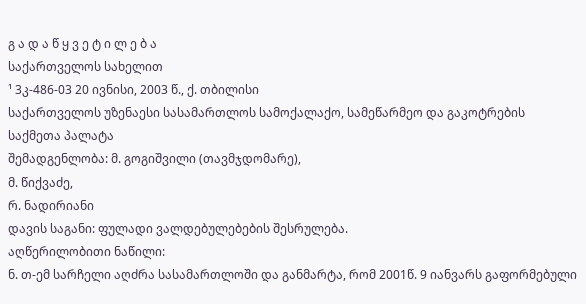გ ა დ ა წ ყ ვ ე ტ ი ლ ე ბ ა
საქართველოს სახელით
¹ 3კ-486-03 20 ივნისი, 2003 წ., ქ. თბილისი
საქართველოს უზენაესი სასამართლოს სამოქალაქო, სამეწარმეო და გაკოტრების საქმეთა პალატა
შემადგენლობა: მ. გოგიშვილი (თავმჯდომარე),
მ. წიქვაძე,
რ. ნადირიანი
დავის საგანი: ფულადი ვალდებულებების შესრულება.
აღწერილობითი ნაწილი:
ნ. თ-ემ სარჩელი აღძრა სასამართლოში და განმარტა, რომ 2001წ. 9 იანვარს გაფორმებული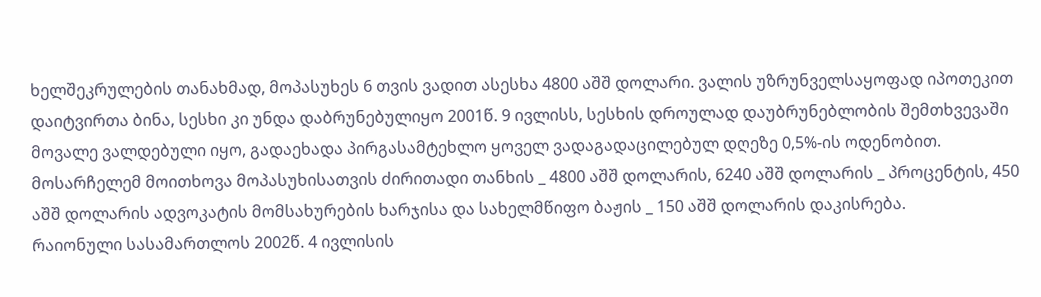ხელშეკრულების თანახმად, მოპასუხეს 6 თვის ვადით ასესხა 4800 აშშ დოლარი. ვალის უზრუნველსაყოფად იპოთეკით დაიტვირთა ბინა, სესხი კი უნდა დაბრუნებულიყო 2001წ. 9 ივლისს, სესხის დროულად დაუბრუნებლობის შემთხვევაში მოვალე ვალდებული იყო, გადაეხადა პირგასამტეხლო ყოველ ვადაგადაცილებულ დღეზე 0,5%-ის ოდენობით. მოსარჩელემ მოითხოვა მოპასუხისათვის ძირითადი თანხის _ 4800 აშშ დოლარის, 6240 აშშ დოლარის _ პროცენტის, 450 აშშ დოლარის ადვოკატის მომსახურების ხარჯისა და სახელმწიფო ბაჟის _ 150 აშშ დოლარის დაკისრება.
რაიონული სასამართლოს 2002წ. 4 ივლისის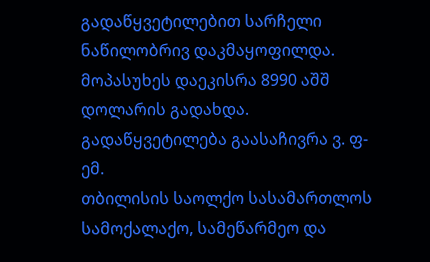გადაწყვეტილებით სარჩელი ნაწილობრივ დაკმაყოფილდა. მოპასუხეს დაეკისრა 8990 აშშ დოლარის გადახდა.
გადაწყვეტილება გაასაჩივრა ვ. ფ-ემ.
თბილისის საოლქო სასამართლოს სამოქალაქო, სამეწარმეო და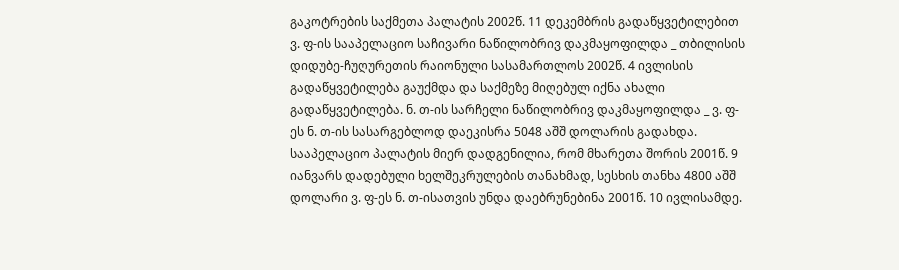გაკოტრების საქმეთა პალატის 2002წ. 11 დეკემბრის გადაწყვეტილებით ვ. ფ-ის სააპელაციო საჩივარი ნაწილობრივ დაკმაყოფილდა _ თბილისის დიდუბე-ჩუღურეთის რაიონული სასამართლოს 2002წ. 4 ივლისის გადაწყვეტილება გაუქმდა და საქმეზე მიღებულ იქნა ახალი გადაწყვეტილება. ნ. თ-ის სარჩელი ნაწილობრივ დაკმაყოფილდა _ ვ. ფ-ეს ნ. თ-ის სასარგებლოდ დაეკისრა 5048 აშშ დოლარის გადახდა.
სააპელაციო პალატის მიერ დადგენილია, რომ მხარეთა შორის 2001წ. 9 იანვარს დადებული ხელშეკრულების თანახმად, სესხის თანხა 4800 აშშ დოლარი ვ. ფ-ეს ნ. თ-ისათვის უნდა დაებრუნებინა 2001წ. 10 ივლისამდე.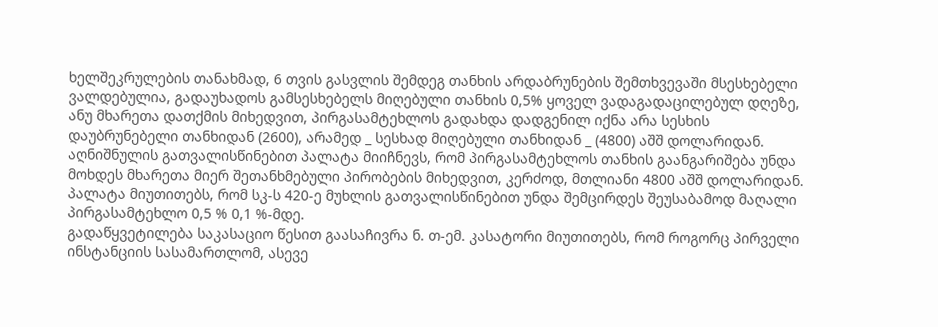ხელშეკრულების თანახმად, 6 თვის გასვლის შემდეგ თანხის არდაბრუნების შემთხვევაში მსესხებელი ვალდებულია, გადაუხადოს გამსესხებელს მიღებული თანხის 0,5% ყოველ ვადაგადაცილებულ დღეზე, ანუ მხარეთა დათქმის მიხედვით, პირგასამტეხლოს გადახდა დადგენილ იქნა არა სესხის დაუბრუნებელი თანხიდან (2600), არამედ _ სესხად მიღებული თანხიდან _ (4800) აშშ დოლარიდან.
აღნიშნულის გათვალისწინებით პალატა მიიჩნევს, რომ პირგასამტეხლოს თანხის გაანგარიშება უნდა მოხდეს მხარეთა მიერ შეთანხმებული პირობების მიხედვით, კერძოდ, მთლიანი 4800 აშშ დოლარიდან. პალატა მიუთითებს, რომ სკ-ს 420-ე მუხლის გათვალისწინებით უნდა შემცირდეს შეუსაბამოდ მაღალი პირგასამტეხლო 0,5 % 0,1 %-მდე.
გადაწყვეტილება საკასაციო წესით გაასაჩივრა ნ. თ-ემ. კასატორი მიუთითებს, რომ როგორც პირველი ინსტანციის სასამართლომ, ასევე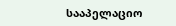სააპელაციო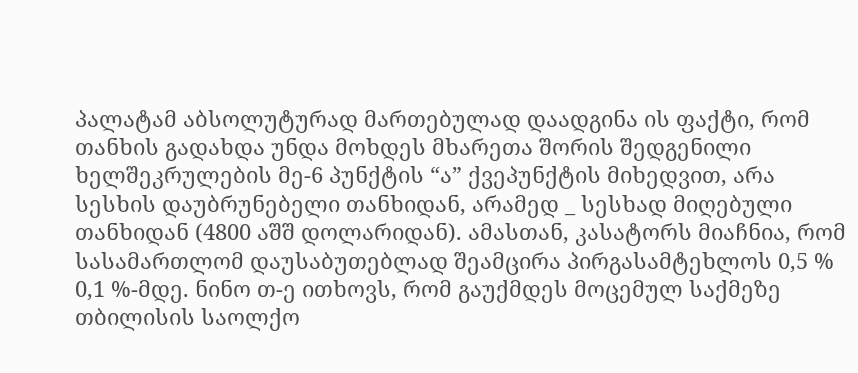პალატამ აბსოლუტურად მართებულად დაადგინა ის ფაქტი, რომ თანხის გადახდა უნდა მოხდეს მხარეთა შორის შედგენილი ხელშეკრულების მე-6 პუნქტის “ა” ქვეპუნქტის მიხედვით, არა სესხის დაუბრუნებელი თანხიდან, არამედ _ სესხად მიღებული თანხიდან (4800 აშშ დოლარიდან). ამასთან, კასატორს მიაჩნია, რომ სასამართლომ დაუსაბუთებლად შეამცირა პირგასამტეხლოს 0,5 % 0,1 %-მდე. ნინო თ-ე ითხოვს, რომ გაუქმდეს მოცემულ საქმეზე თბილისის საოლქო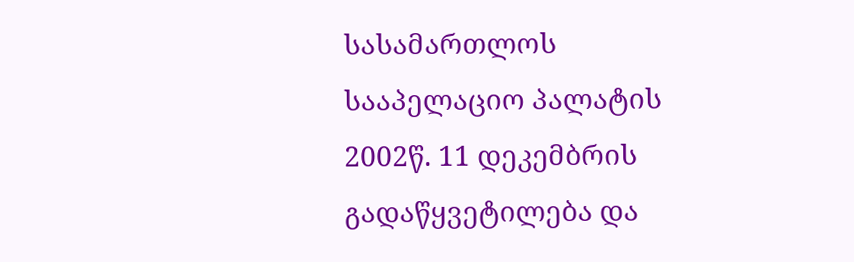სასამართლოს სააპელაციო პალატის 2002წ. 11 დეკემბრის გადაწყვეტილება და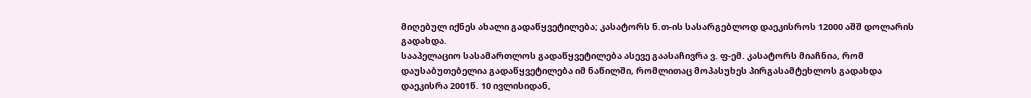მიღებულ იქნეს ახალი გადაწყვეტილება; კასატორს ნ.თ-ის სასარგებლოდ დაეკისროს 12000 აშშ დოლარის გადახდა.
სააპელაციო სასამართლოს გადაწყვეტილება ასევე გაასაჩივრა ვ. ფ-ემ. კასატორს მიაჩნია, რომ დაუსაბუთებელია გადაწყვეტილება იმ ნაწილში, რომლითაც მოპასუხეს პირგასამტეხლოს გადახდა დაეკისრა 2001წ. 10 ივლისიდან,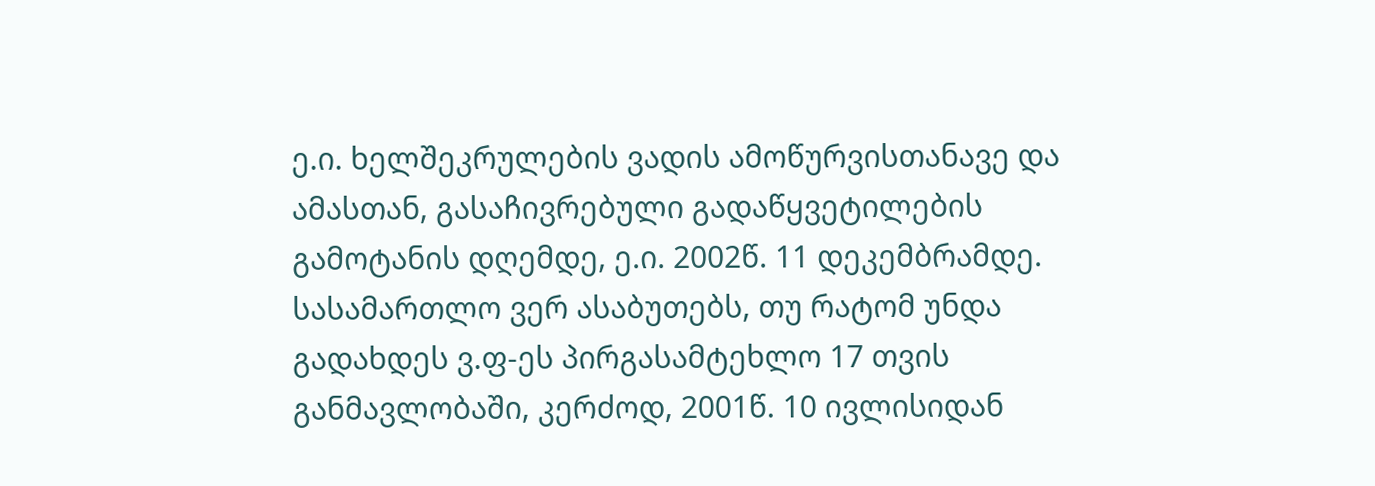ე.ი. ხელშეკრულების ვადის ამოწურვისთანავე და ამასთან, გასაჩივრებული გადაწყვეტილების გამოტანის დღემდე, ე.ი. 2002წ. 11 დეკემბრამდე. სასამართლო ვერ ასაბუთებს, თუ რატომ უნდა გადახდეს ვ.ფ-ეს პირგასამტეხლო 17 თვის განმავლობაში, კერძოდ, 2001წ. 10 ივლისიდან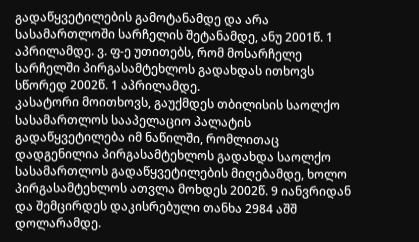გადაწყვეტილების გამოტანამდე და არა სასამართლოში სარჩელის შეტანამდე, ანუ 2001წ. 1 აპრილამდე. ვ. ფ-ე უთითებს, რომ მოსარჩელე სარჩელში პირგასამტეხლოს გადახდას ითხოვს სწორედ 2002წ. 1 აპრილამდე.
კასატორი მოითხოვს, გაუქმდეს თბილისის საოლქო სასამართლოს სააპელაციო პალატის გადაწყვეტილება იმ ნაწილში, რომლითაც დადგენილია პირგასამტეხლოს გადახდა საოლქო სასამართლოს გადაწყვეტილების მიღებამდე, ხოლო პირგასამტეხლოს ათვლა მოხდეს 2002წ. 9 იანვრიდან და შემცირდეს დაკისრებული თანხა 2984 აშშ დოლარამდე.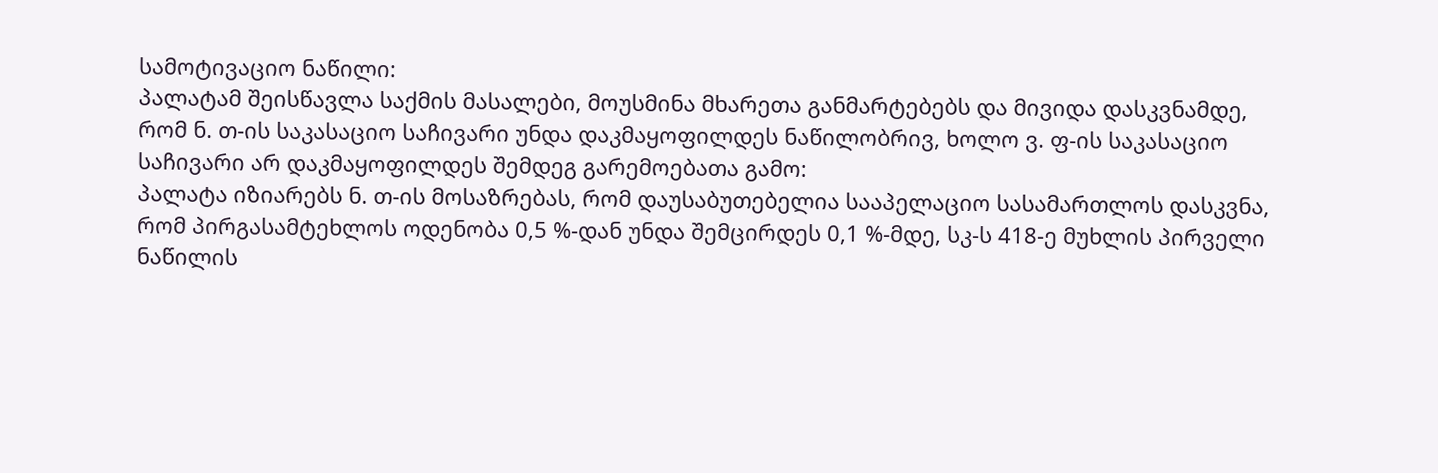სამოტივაციო ნაწილი:
პალატამ შეისწავლა საქმის მასალები, მოუსმინა მხარეთა განმარტებებს და მივიდა დასკვნამდე, რომ ნ. თ-ის საკასაციო საჩივარი უნდა დაკმაყოფილდეს ნაწილობრივ, ხოლო ვ. ფ-ის საკასაციო საჩივარი არ დაკმაყოფილდეს შემდეგ გარემოებათა გამო:
პალატა იზიარებს ნ. თ-ის მოსაზრებას, რომ დაუსაბუთებელია სააპელაციო სასამართლოს დასკვნა, რომ პირგასამტეხლოს ოდენობა 0,5 %-დან უნდა შემცირდეს 0,1 %-მდე, სკ-ს 418-ე მუხლის პირველი ნაწილის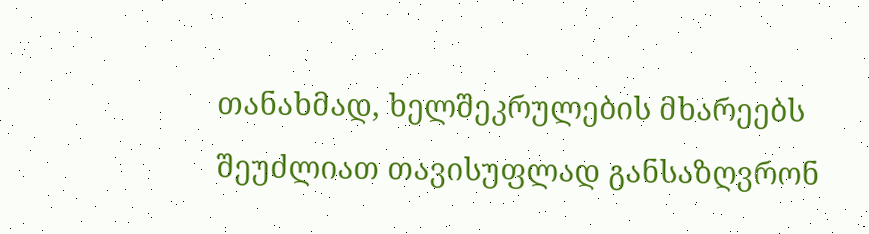თანახმად, ხელშეკრულების მხარეებს შეუძლიათ თავისუფლად განსაზღვრონ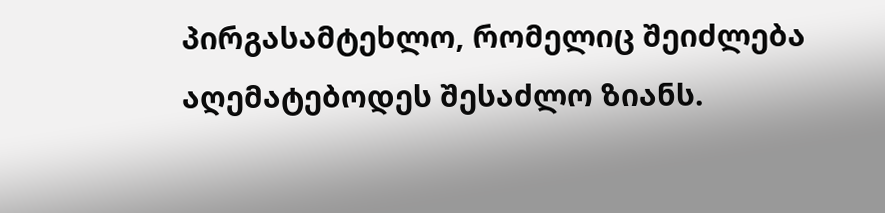პირგასამტეხლო, რომელიც შეიძლება აღემატებოდეს შესაძლო ზიანს.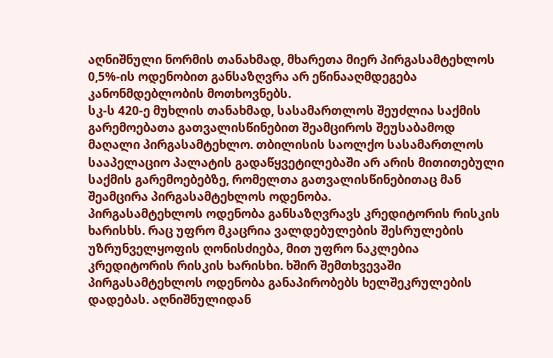აღნიშნული ნორმის თანახმად, მხარეთა მიერ პირგასამტეხლოს 0,5%-ის ოდენობით განსაზღვრა არ ეწინააღმდეგება კანონმდებლობის მოთხოვნებს.
სკ-ს 420-ე მუხლის თანახმად, სასამართლოს შეუძლია საქმის გარემოებათა გათვალისწინებით შეამციროს შეუსაბამოდ მაღალი პირგასამტეხლო. თბილისის საოლქო სასამართლოს სააპელაციო პალატის გადაწყვეტილებაში არ არის მითითებული საქმის გარემოებებზე, რომელთა გათვალისწინებითაც მან შეამცირა პირგასამტეხლოს ოდენობა.
პირგასამტეხლოს ოდენობა განსაზღვრავს კრედიტორის რისკის ხარისხს. რაც უფრო მკაცრია ვალდებულების შესრულების უზრუნველყოფის ღონისძიება, მით უფრო ნაკლებია კრედიტორის რისკის ხარისხი. ხშირ შემთხვევაში პირგასამტეხლოს ოდენობა განაპირობებს ხელშეკრულების დადებას. აღნიშნულიდან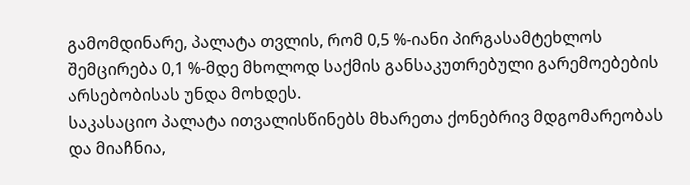გამომდინარე, პალატა თვლის, რომ 0,5 %-იანი პირგასამტეხლოს შემცირება 0,1 %-მდე მხოლოდ საქმის განსაკუთრებული გარემოებების არსებობისას უნდა მოხდეს.
საკასაციო პალატა ითვალისწინებს მხარეთა ქონებრივ მდგომარეობას და მიაჩნია,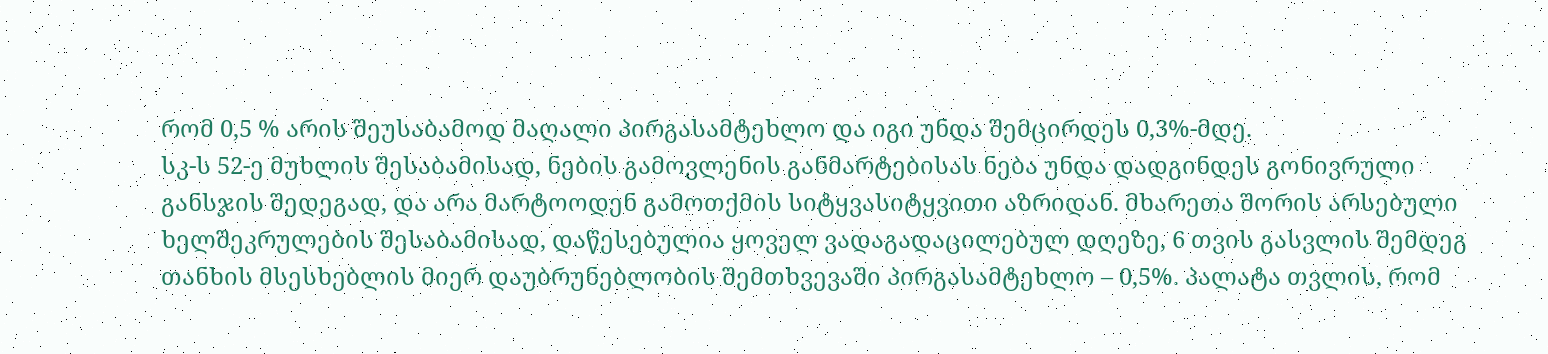რომ 0,5 % არის შეუსაბამოდ მაღალი პირგასამტეხლო და იგი უნდა შემცირდეს 0,3%-მდე.
სკ-ს 52-ე მუხლის შესაბამისად, ნების გამოვლენის განმარტებისას ნება უნდა დადგინდეს გონივრული განსჯის შედეგად, და არა მარტოოდენ გამოთქმის სიტყვასიტყვითი აზრიდან. მხარეთა შორის არსებული ხელშეკრულების შესაბამისად, დაწესებულია ყოველ ვადაგადაცილებულ დღეზე, 6 თვის გასვლის შემდეგ თანხის მსესხებლის მიერ დაუბრუნებლობის შემთხვევაში პირგასამტეხლო – 0,5%. პალატა თვლის, რომ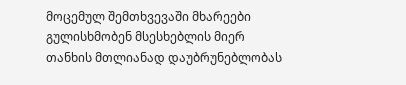მოცემულ შემთხვევაში მხარეები გულისხმობენ მსესხებლის მიერ თანხის მთლიანად დაუბრუნებლობას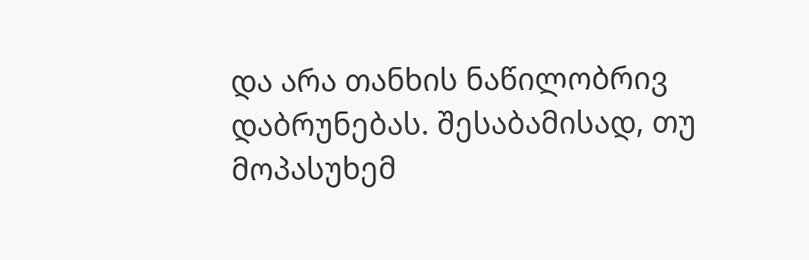და არა თანხის ნაწილობრივ დაბრუნებას. შესაბამისად, თუ მოპასუხემ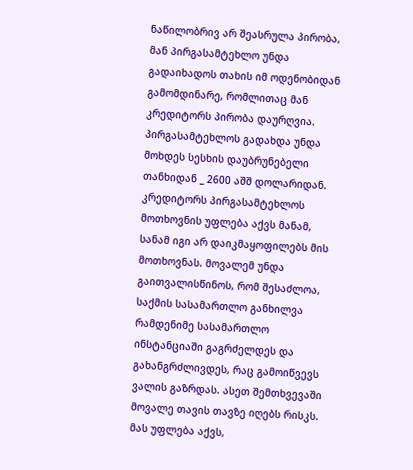ნაწილობრივ არ შეასრულა პირობა, მან პირგასამტეხლო უნდა გადაიხადოს თახის იმ ოდენობიდან გამომდინარე, რომლითაც მან კრედიტორს პირობა დაურღვია. პირგასამტეხლოს გადახდა უნდა მოხდეს სესხის დაუბრუნებელი თანხიდან _ 2600 აშშ დოლარიდან.
კრედიტორს პირგასამტეხლოს მოთხოვნის უფლება აქვს მანამ, სანამ იგი არ დაიკმაყოფილებს მის მოთხოვნას. მოვალემ უნდა გაითვალისწინოს, რომ შესაძლოა, საქმის სასამართლო განხილვა რამდენიმე სასამართლო ინსტანციაში გაგრძელდეს და გახანგრძლივდეს, რაც გამოიწვევს ვალის გაზრდას. ასეთ შემთხვევაში მოვალე თავის თავზე იღებს რისკს. მას უფლება აქვს,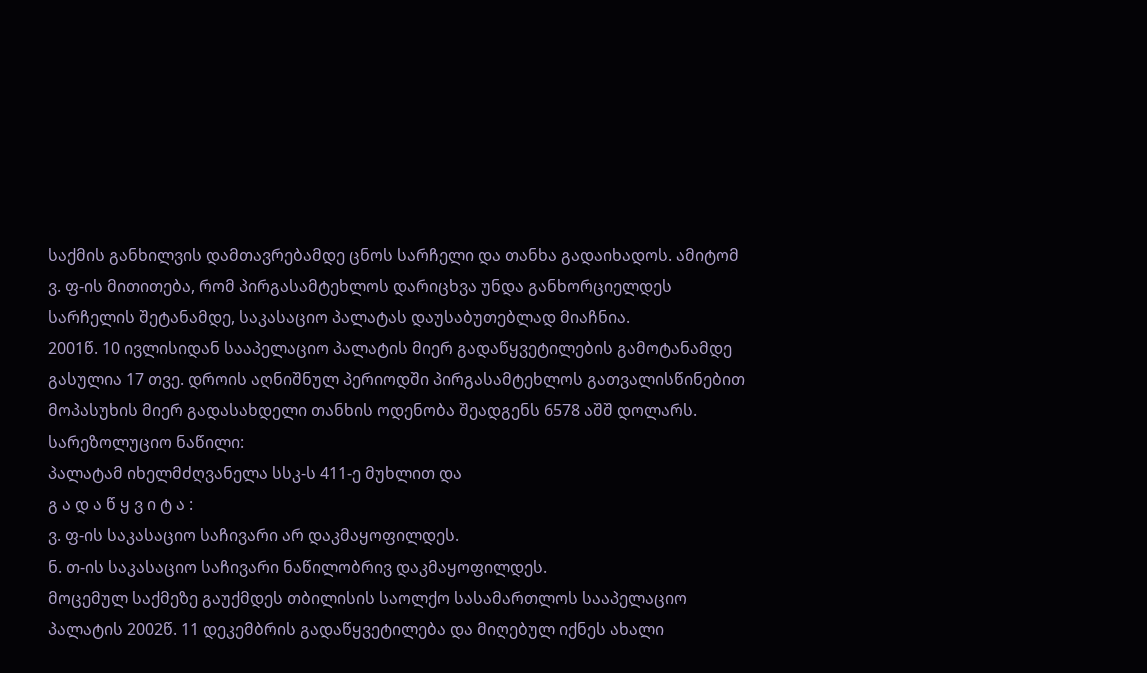საქმის განხილვის დამთავრებამდე ცნოს სარჩელი და თანხა გადაიხადოს. ამიტომ ვ. ფ-ის მითითება, რომ პირგასამტეხლოს დარიცხვა უნდა განხორციელდეს სარჩელის შეტანამდე, საკასაციო პალატას დაუსაბუთებლად მიაჩნია.
2001წ. 10 ივლისიდან სააპელაციო პალატის მიერ გადაწყვეტილების გამოტანამდე გასულია 17 თვე. დროის აღნიშნულ პერიოდში პირგასამტეხლოს გათვალისწინებით მოპასუხის მიერ გადასახდელი თანხის ოდენობა შეადგენს 6578 აშშ დოლარს.
სარეზოლუციო ნაწილი:
პალატამ იხელმძღვანელა სსკ-ს 411-ე მუხლით და
გ ა დ ა წ ყ ვ ი ტ ა :
ვ. ფ-ის საკასაციო საჩივარი არ დაკმაყოფილდეს.
ნ. თ-ის საკასაციო საჩივარი ნაწილობრივ დაკმაყოფილდეს.
მოცემულ საქმეზე გაუქმდეს თბილისის საოლქო სასამართლოს სააპელაციო პალატის 2002წ. 11 დეკემბრის გადაწყვეტილება და მიღებულ იქნეს ახალი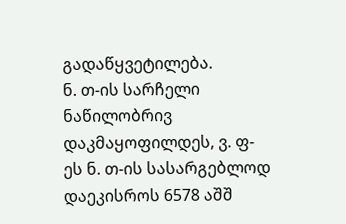გადაწყვეტილება.
ნ. თ-ის სარჩელი ნაწილობრივ დაკმაყოფილდეს, ვ. ფ-ეს ნ. თ-ის სასარგებლოდ დაეკისროს 6578 აშშ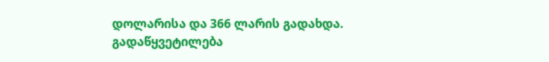დოლარისა და 366 ლარის გადახდა.
გადაწყვეტილება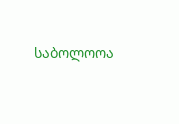საბოლოოა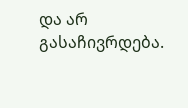და არ გასაჩივრდება.